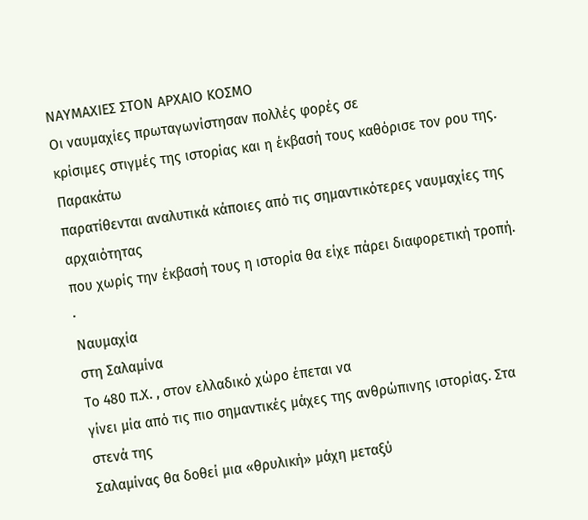ΝΑΥΜΑΧΙΕΣ ΣΤΟΝ ΑΡΧΑΙΟ ΚΟΣΜΟ
Οι ναυμαχίες πρωταγωνίστησαν πολλές φορές σε
κρίσιμες στιγμές της ιστορίας και η έκβασή τους καθόρισε τον ρου της. Παρακάτω
παρατίθενται αναλυτικά κάποιες από τις σημαντικότερες ναυμαχίες της αρχαιότητας
που χωρίς την έκβασή τους η ιστορία θα είχε πάρει διαφορετική τροπή.
·
Ναυμαχία
στη Σαλαμίνα
Το 480 π.Χ. , στον ελλαδικό χώρο έπεται να
γίνει μία από τις πιο σημαντικές μάχες της ανθρώπινης ιστορίας. Στα στενά της
Σαλαμίνας θα δοθεί μια «θρυλική» μάχη μεταξύ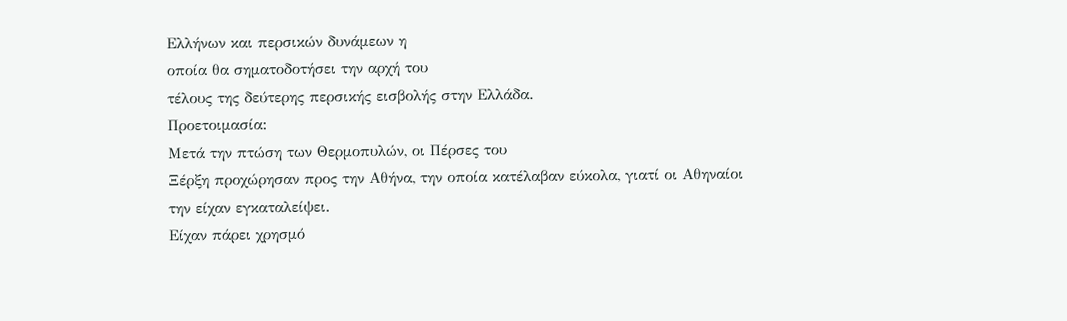Ελλήνων και περσικών δυνάμεων η
οποία θα σηματοδοτήσει την αρχή του
τέλους της δεύτερης περσικής εισβολής στην Ελλάδα.
Προετοιμασία:
Μετά την πτώση των Θερμοπυλών, οι Πέρσες του
Ξέρξη προχώρησαν προς την Αθήνα, την οποία κατέλαβαν εύκολα, γιατί οι Αθηναίοι
την είχαν εγκαταλείψει.
Είχαν πάρει χρησμό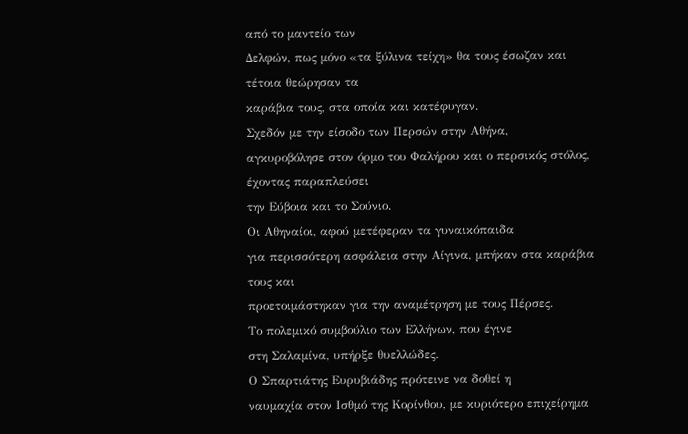από το μαντείο των
Δελφών, πως μόνο «τα ξύλινα τείχη» θα τους έσωζαν και τέτοια θεώρησαν τα
καράβια τους, στα οποία και κατέφυγαν.
Σχεδόν με την είσοδο των Περσών στην Αθήνα,
αγκυροβόλησε στον όρμο του Φαλήρου και ο περσικός στόλος, έχοντας παραπλεύσει
την Εύβοια και το Σούνιο.
Οι Αθηναίοι, αφού μετέφεραν τα γυναικόπαιδα
για περισσότερη ασφάλεια στην Αίγινα, μπήκαν στα καράβια τους και
προετοιμάστηκαν για την αναμέτρηση με τους Πέρσες.
Το πολεμικό συμβούλιο των Ελλήνων, που έγινε
στη Σαλαμίνα, υπήρξε θυελλώδες.
Ο Σπαρτιάτης Ευρυβιάδης πρότεινε να δοθεί η
ναυμαχία στον Ισθμό της Κορίνθου, με κυριότερο επιχείρημα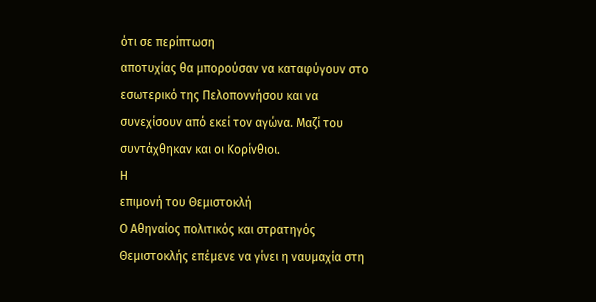ότι σε περίπτωση
αποτυχίας θα μπορούσαν να καταφύγουν στο εσωτερικό της Πελοποννήσου και να
συνεχίσουν από εκεί τον αγώνα. Μαζί του συντάχθηκαν και οι Κορίνθιοι.
Η
επιμονή του Θεμιστοκλή
Ο Αθηναίος πολιτικός και στρατηγός
Θεμιστοκλής επέμενε να γίνει η ναυμαχία στη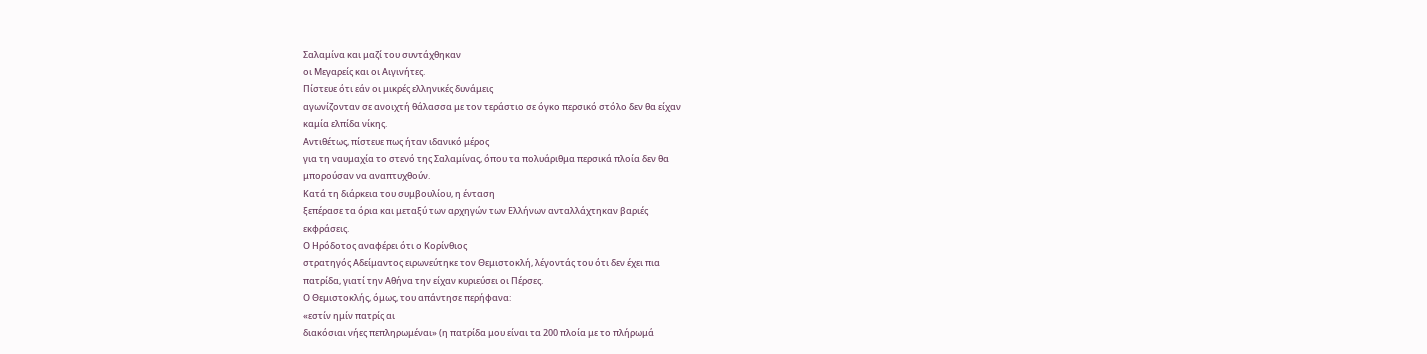Σαλαμίνα και μαζί του συντάχθηκαν
οι Μεγαρείς και οι Αιγινήτες.
Πίστευε ότι εάν οι μικρές ελληνικές δυνάμεις
αγωνίζονταν σε ανοιχτή θάλασσα με τον τεράστιο σε όγκο περσικό στόλο δεν θα είχαν
καμία ελπίδα νίκης.
Αντιθέτως, πίστευε πως ήταν ιδανικό μέρος
για τη ναυμαχία το στενό της Σαλαμίνας, όπου τα πολυάριθμα περσικά πλοία δεν θα
μπορούσαν να αναπτυχθούν.
Κατά τη διάρκεια του συμβουλίου, η ένταση
ξεπέρασε τα όρια και μεταξύ των αρχηγών των Ελλήνων ανταλλάχτηκαν βαριές
εκφράσεις.
Ο Ηρόδοτος αναφέρει ότι ο Κορίνθιος
στρατηγός Αδείμαντος ειρωνεύτηκε τον Θεμιστοκλή, λέγοντάς του ότι δεν έχει πια
πατρίδα, γιατί την Αθήνα την είχαν κυριεύσει οι Πέρσες.
Ο Θεμιστοκλής, όμως, του απάντησε περήφανα:
«εστίν ημίν πατρίς αι
διακόσιαι νήες πεπληρωμέναι» (η πατρίδα μου είναι τα 200 πλοία με το πλήρωμά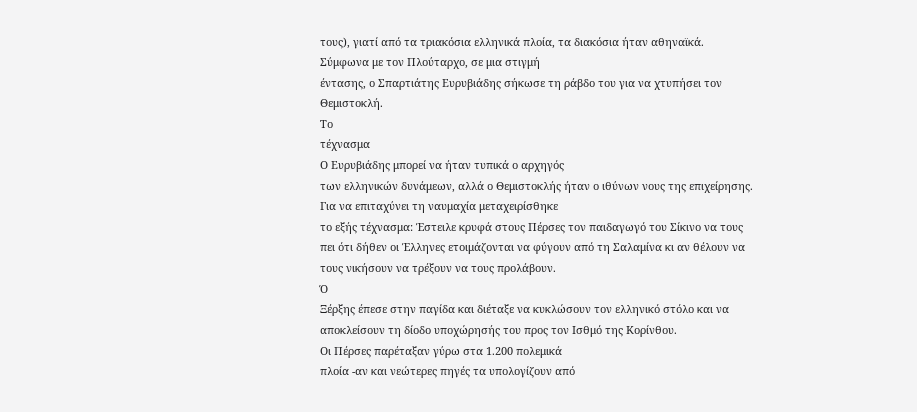τους), γιατί από τα τριακόσια ελληνικά πλοία, τα διακόσια ήταν αθηναϊκά.
Σύμφωνα με τον Πλούταρχο, σε μια στιγμή
έντασης, ο Σπαρτιάτης Ευρυβιάδης σήκωσε τη ράβδο του για να χτυπήσει τον
Θεμιστοκλή.
Το
τέχνασμα
Ο Ευρυβιάδης μπορεί να ήταν τυπικά ο αρχηγός
των ελληνικών δυνάμεων, αλλά ο Θεμιστοκλής ήταν ο ιθύνων νους της επιχείρησης.
Για να επιταχύνει τη ναυμαχία μεταχειρίσθηκε
το εξής τέχνασμα: Έστειλε κρυφά στους Πέρσες τον παιδαγωγό του Σίκινο να τους
πει ότι δήθεν οι Έλληνες ετοιμάζονται να φύγουν από τη Σαλαμίνα κι αν θέλουν να
τους νικήσουν να τρέξουν να τους προλάβουν.
Ό
Ξέρξης έπεσε στην παγίδα και διέταξε να κυκλώσουν τον ελληνικό στόλο και να
αποκλείσουν τη δίοδο υποχώρησής του προς τον Ισθμό της Κορίνθου.
Οι Πέρσες παρέταξαν γύρω στα 1.200 πολεμικά
πλοία -αν και νεώτερες πηγές τα υπολογίζουν από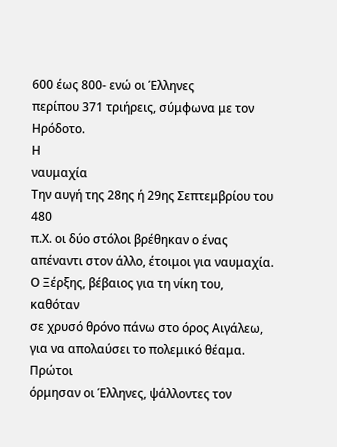600 έως 800- ενώ οι Έλληνες
περίπου 371 τριήρεις, σύμφωνα με τον Ηρόδοτο.
Η
ναυμαχία
Την αυγή της 28ης ή 29ης Σεπτεμβρίου του 480
π.Χ. οι δύο στόλοι βρέθηκαν ο ένας απέναντι στον άλλο, έτοιμοι για ναυμαχία.
Ο Ξέρξης, βέβαιος για τη νίκη του, καθόταν
σε χρυσό θρόνο πάνω στο όρος Αιγάλεω, για να απολαύσει το πολεμικό θέαμα.
Πρώτοι
όρμησαν οι Έλληνες, ψάλλοντες τον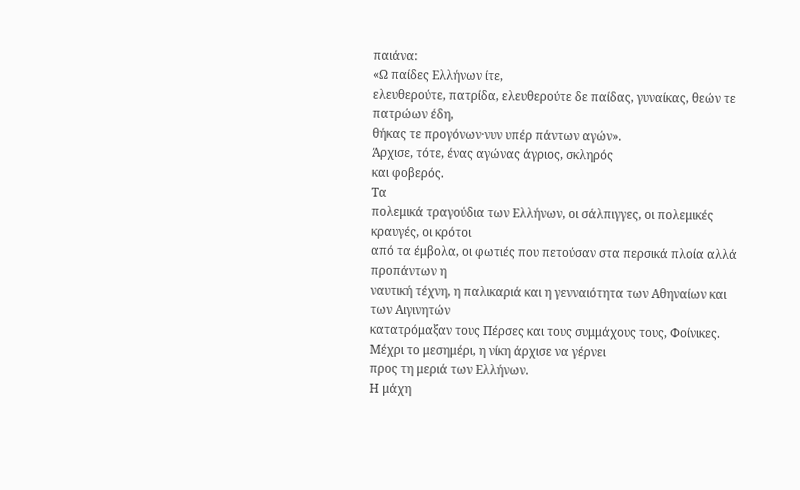παιάνα:
«Ω παίδες Ελλήνων ίτε,
ελευθερούτε, πατρίδα, ελευθερούτε δε παίδας, γυναίκας, θεών τε πατρώων έδη,
θήκας τε προγόνων·νυν υπέρ πάντων αγών».
Άρχισε, τότε, ένας αγώνας άγριος, σκληρός
και φοβερός.
Τα
πολεμικά τραγούδια των Ελλήνων, οι σάλπιγγες, οι πολεμικές κραυγές, οι κρότοι
από τα έμβολα, οι φωτιές που πετούσαν στα περσικά πλοία αλλά προπάντων η
ναυτική τέχνη, η παλικαριά και η γενναιότητα των Αθηναίων και των Αιγινητών
κατατρόμαξαν τους Πέρσες και τους συμμάχους τους, Φοίνικες.
Μέχρι το μεσημέρι, η νίκη άρχισε να γέρνει
προς τη μεριά των Ελλήνων.
Η μάχη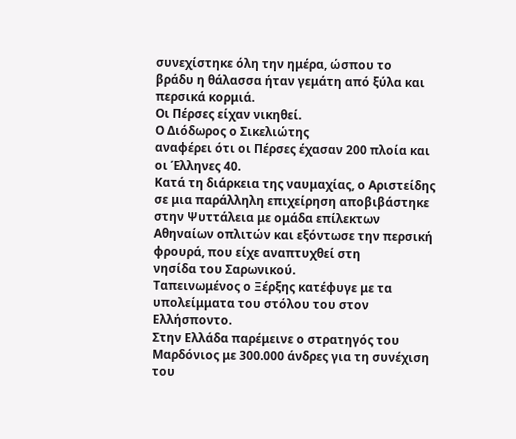συνεχίστηκε όλη την ημέρα, ώσπου το
βράδυ η θάλασσα ήταν γεμάτη από ξύλα και περσικά κορμιά.
Οι Πέρσες είχαν νικηθεί.
Ο Διόδωρος ο Σικελιώτης
αναφέρει ότι οι Πέρσες έχασαν 200 πλοία και οι Έλληνες 40.
Κατά τη διάρκεια της ναυμαχίας, ο Αριστείδης
σε μια παράλληλη επιχείρηση αποβιβάστηκε στην Ψυττάλεια με ομάδα επίλεκτων
Αθηναίων οπλιτών και εξόντωσε την περσική φρουρά, που είχε αναπτυχθεί στη
νησίδα του Σαρωνικού.
Ταπεινωμένος ο Ξέρξης κατέφυγε με τα
υπολείμματα του στόλου του στον Ελλήσποντο.
Στην Ελλάδα παρέμεινε ο στρατηγός του
Μαρδόνιος με 300.000 άνδρες για τη συνέχιση του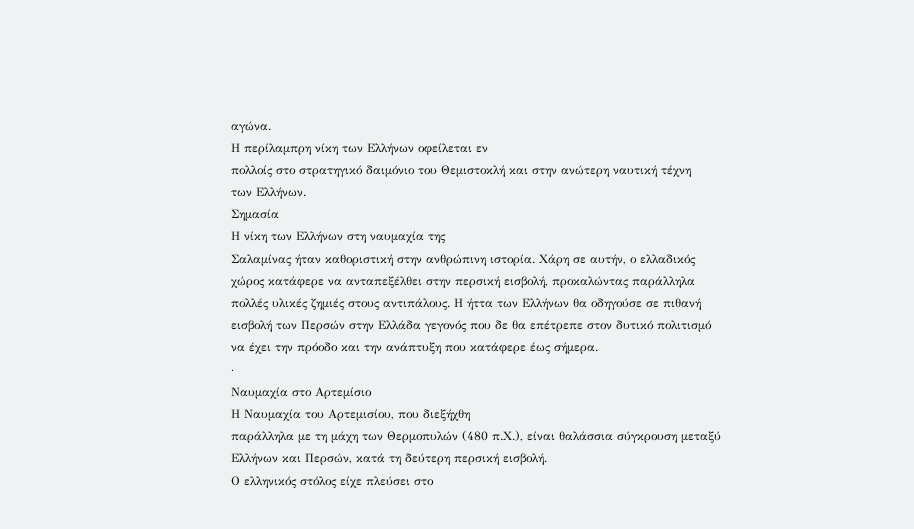αγώνα.
Η περίλαμπρη νίκη των Ελλήνων οφείλεται εν
πολλοίς στο στρατηγικό δαιμόνιο του Θεμιστοκλή και στην ανώτερη ναυτική τέχνη
των Ελλήνων.
Σημασία
Η νίκη των Ελλήνων στη ναυμαχία της
Σαλαμίνας ήταν καθοριστική στην ανθρώπινη ιστορία. Χάρη σε αυτήν, ο ελλαδικός
χώρος κατάφερε να ανταπεξέλθει στην περσική εισβολή, προκαλώντας παράλληλα
πολλές υλικές ζημιές στους αντιπάλους. Η ήττα των Ελλήνων θα οδηγούσε σε πιθανή
εισβολή των Περσών στην Ελλάδα γεγονός που δε θα επέτρεπε στον δυτικό πολιτισμό
να έχει την πρόοδο και την ανάπτυξη που κατάφερε έως σήμερα.
·
Ναυμαχία στο Αρτεμίσιο
Η Ναυμαχία του Αρτεμισίου, που διεξήχθη
παράλληλα με τη μάχη των Θερμοπυλών (480 π.Χ.), είναι θαλάσσια σύγκρουση μεταξύ
Ελλήνων και Περσών, κατά τη δεύτερη περσική εισβολή.
Ο ελληνικός στόλος είχε πλεύσει στο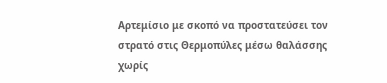Αρτεμίσιο με σκοπό να προστατεύσει τον στρατό στις Θερμοπύλες μέσω θαλάσσης
χωρίς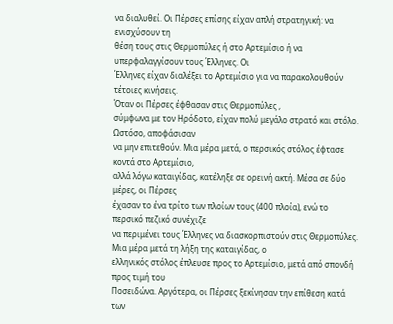να διαλυθεί. Οι Πέρσες επίσης είχαν απλή στρατηγική: να ενισχύσουν τη
θέση τους στις Θερμοπύλες ή στο Αρτεμίσιο ή να υπερφαλαγγίσουν τους Έλληνες. Οι
Έλληνες είχαν διαλέξει το Αρτεμίσιο για να παρακολουθούν τέτοιες κινήσεις.
Όταν οι Πέρσες έφθασαν στις Θερμοπύλες ,
σύμφωνα με τον Ηρόδοτο, είχαν πολύ μεγάλο στρατό και στόλο. Ωστόσο, αποφάσισαν
να μην επιτεθούν. Μια μέρα μετά, ο περσικός στόλος έφτασε κοντά στο Αρτεμίσιο,
αλλά λόγω καταιγίδας, κατέληξε σε ορεινή ακτή. Μέσα σε δύο μέρες, οι Πέρσες
έχασαν το ένα τρίτο των πλοίων τους (400 πλοία), ενώ το περσικό πεζικό συνέχιζε
να περιμένει τους Έλληνες να διασκορπιστούν στις Θερμοπύλες.
Μια μέρα μετά τη λήξη της καταιγίδας, ο
ελληνικός στόλος έπλευσε προς το Αρτεμίσιο, μετά από σπονδή προς τιμή του
Ποσειδώνα. Αργότερα, οι Πέρσες ξεκίνησαν την επίθεση κατά των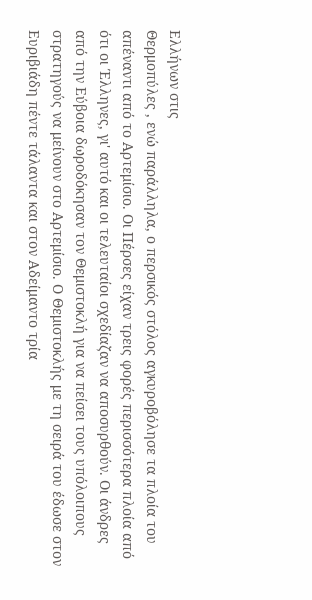Ελλήνων στις
Θερμοπύλες , ενώ παράλληλα, ο περσικός στόλος αγκυροβόλησε τα πλοία του
απέναντι από το Αρτεμίσιο. Οι Πέρσες είχαν τρεις φορές περισσότερα πλοία από
ότι οι Έλληνες, γι' αυτό και οι τελευταίοι σχεδίαζαν να αποσυρθούν. Οι άνδρες
από την Εύβοια δωροδόκησαν τον Θεμιστοκλή για να πείσει τους υπόλοιπους
στρατηγούς να μείνουν στο Αρτεμίσιο. Ο Θεμιστοκλής με τη σειρά του έδωσε στον
Ευριβιάδη πέντε τάλαντα και στον Αδείμαντο τρία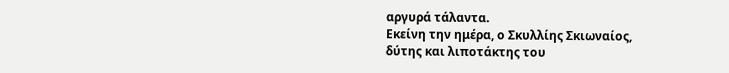αργυρά τάλαντα.
Εκείνη την ημέρα, ο Σκυλλίης Σκιωναίος,
δύτης και λιποτάκτης του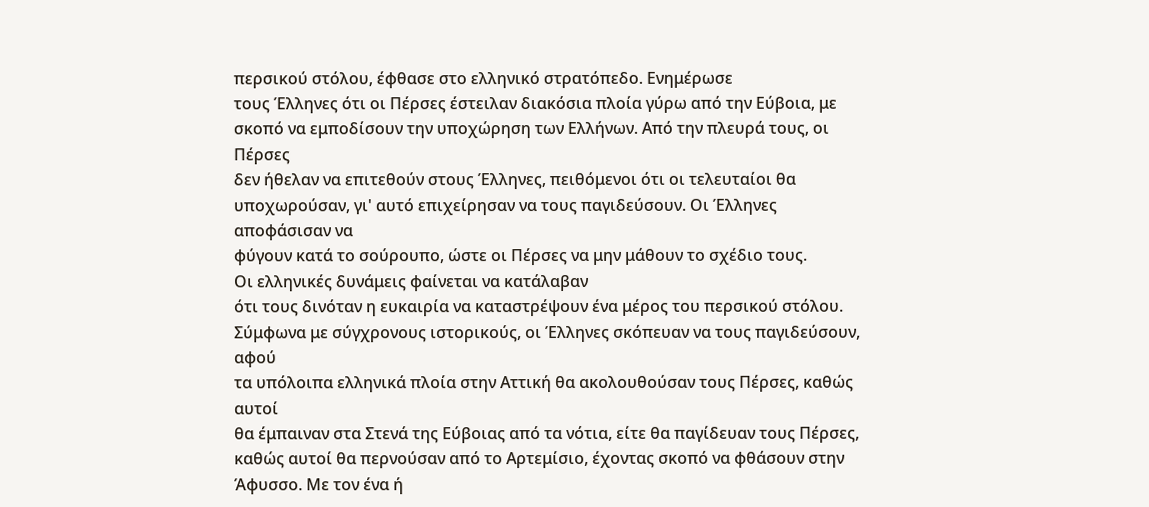περσικού στόλου, έφθασε στο ελληνικό στρατόπεδο. Ενημέρωσε
τους Έλληνες ότι οι Πέρσες έστειλαν διακόσια πλοία γύρω από την Εύβοια, με
σκοπό να εμποδίσουν την υποχώρηση των Ελλήνων. Από την πλευρά τους, οι Πέρσες
δεν ήθελαν να επιτεθούν στους Έλληνες, πειθόμενοι ότι οι τελευταίοι θα
υποχωρούσαν, γι' αυτό επιχείρησαν να τους παγιδεύσουν. Οι Έλληνες αποφάσισαν να
φύγουν κατά το σούρουπο, ώστε οι Πέρσες να μην μάθουν το σχέδιο τους.
Οι ελληνικές δυνάμεις φαίνεται να κατάλαβαν
ότι τους δινόταν η ευκαιρία να καταστρέψουν ένα μέρος του περσικού στόλου.
Σύμφωνα με σύγχρονους ιστορικούς, οι Έλληνες σκόπευαν να τους παγιδεύσουν, αφού
τα υπόλοιπα ελληνικά πλοία στην Αττική θα ακολουθούσαν τους Πέρσες, καθώς αυτοί
θα έμπαιναν στα Στενά της Εύβοιας από τα νότια, είτε θα παγίδευαν τους Πέρσες,
καθώς αυτοί θα περνούσαν από το Αρτεμίσιο, έχοντας σκοπό να φθάσουν στην
Άφυσσο. Με τον ένα ή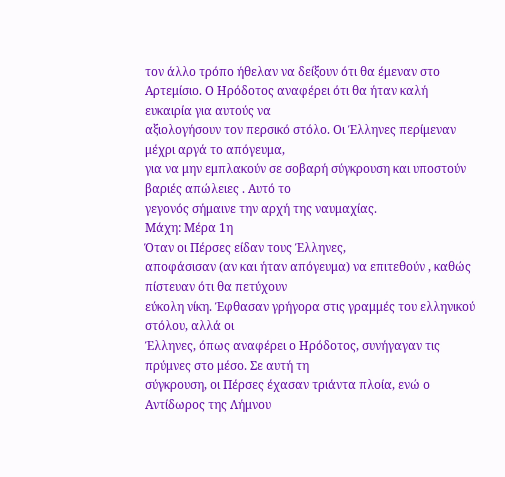τον άλλο τρόπο ήθελαν να δείξουν ότι θα έμεναν στο
Αρτεμίσιο. Ο Ηρόδοτος αναφέρει ότι θα ήταν καλή ευκαιρία για αυτούς να
αξιολογήσουν τον περσικό στόλο. Οι Έλληνες περίμεναν μέχρι αργά το απόγευμα,
για να μην εμπλακούν σε σοβαρή σύγκρουση και υποστούν βαριές απώλειες . Αυτό το
γεγονός σήμαινε την αρχή της ναυμαχίας.
Μάχη: Μέρα 1η
Όταν οι Πέρσες είδαν τους Έλληνες,
αποφάσισαν (αν και ήταν απόγευμα) να επιτεθούν , καθώς πίστευαν ότι θα πετύχουν
εύκολη νίκη. Έφθασαν γρήγορα στις γραμμές του ελληνικού στόλου, αλλά οι
Έλληνες, όπως αναφέρει ο Ηρόδοτος, συνήγαγαν τις πρύμνες στο μέσο. Σε αυτή τη
σύγκρουση, οι Πέρσες έχασαν τριάντα πλοία, ενώ ο Αντίδωρος της Λήμνου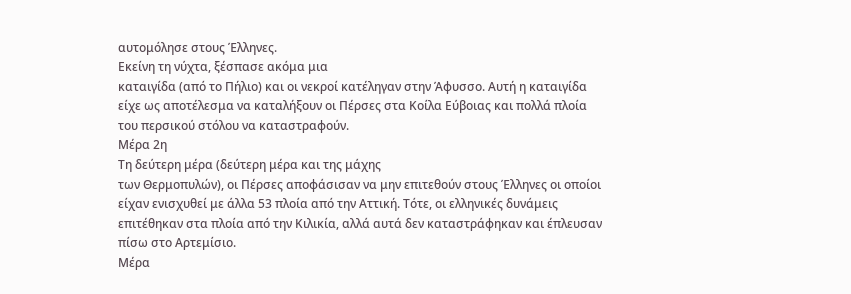αυτομόλησε στους Έλληνες.
Εκείνη τη νύχτα, ξέσπασε ακόμα μια
καταιγίδα (από το Πήλιο) και οι νεκροί κατέληγαν στην Άφυσσο. Αυτή η καταιγίδα
είχε ως αποτέλεσμα να καταλήξουν οι Πέρσες στα Κοίλα Εύβοιας και πολλά πλοία
του περσικού στόλου να καταστραφούν.
Μέρα 2η
Τη δεύτερη μέρα (δεύτερη μέρα και της μάχης
των Θερμοπυλών), οι Πέρσες αποφάσισαν να μην επιτεθούν στους Έλληνες οι οποίοι
είχαν ενισχυθεί με άλλα 53 πλοία από την Αττική. Τότε, οι ελληνικές δυνάμεις
επιτέθηκαν στα πλοία από την Κιλικία, αλλά αυτά δεν καταστράφηκαν και έπλευσαν
πίσω στο Αρτεμίσιο.
Μέρα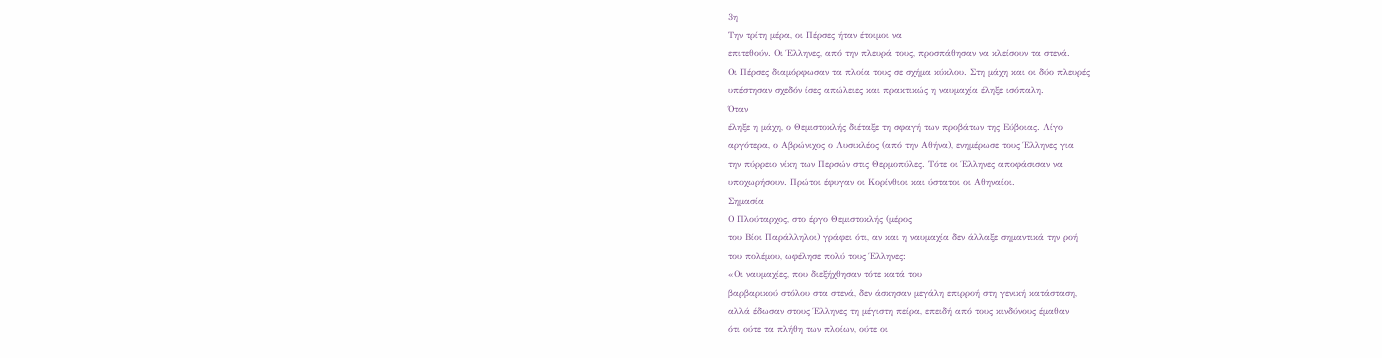3η
Την τρίτη μέρα, οι Πέρσες ήταν έτοιμοι να
επιτεθούν. Οι Έλληνες, από την πλευρά τους, προσπάθησαν να κλείσουν τα στενά.
Οι Πέρσες διαμόρφωσαν τα πλοία τους σε σχήμα κύκλου. Στη μάχη και οι δύο πλευρές
υπέστησαν σχεδόν ίσες απώλειες και πρακτικώς η ναυμαχία έληξε ισόπαλη.
Όταν
έληξε η μάχη, ο Θεμιστοκλής διέταξε τη σφαγή των προβάτων της Εύβοιας. Λίγο
αργότερα, ο Αβρώνιχος ο Λυσικλέος (από την Αθήνα), ενημέρωσε τους Έλληνες για
την πύρρειο νίκη των Περσών στις Θερμοπύλες. Τότε οι Έλληνες αποφάσισαν να
υποχωρήσουν. Πρώτοι έφυγαν οι Κορίνθιοι και ύστατοι οι Αθηναίοι.
Σημασία
Ο Πλούταρχος, στο έργο Θεμιστοκλής (μέρος
του Βίοι Παράλληλοι) γράφει ότι, αν και η ναυμαχία δεν άλλαξε σημαντικά την ροή
του πολέμου, ωφέλησε πολύ τους Έλληνες:
«Οι ναυμαχίες, που διεξήχθησαν τότε κατά του
βαρβαρικού στόλου στα στενά, δεν άσκησαν μεγάλη επιρροή στη γενική κατάσταση,
αλλά έδωσαν στους Έλληνες τη μέγιστη πείρα, επειδή από τους κινδύνους έμαθαν
ότι ούτε τα πλήθη των πλοίων, ούτε οι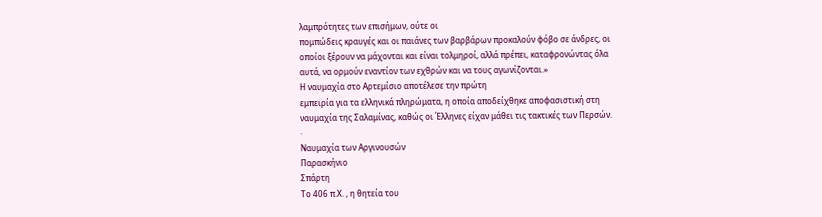λαμπρότητες των επισήμων, ούτε οι
πομπώδεις κραυγές και οι παιάνες των βαρβάρων προκαλούν φόβο σε άνδρες, οι
οποίοι ξέρουν να μάχονται και είναι τολμηροί, αλλά πρέπει, καταφρονώντας όλα
αυτά, να ορμούν εναντίον των εχθρών και να τους αγωνίζονται.»
Η ναυμαχία στο Αρτεμίσιο αποτέλεσε την πρώτη
εμπειρία για τα ελληνικά πληρώματα, η οποία αποδείχθηκε αποφασιστική στη
ναυμαχία της Σαλαμίνας, καθώς οι Έλληνες είχαν μάθει τις τακτικές των Περσών.
·
Ναυμαχία των Αργινουσών
Παρασκήνιο
Σπάρτη
Το 406 π.Χ. , η θητεία του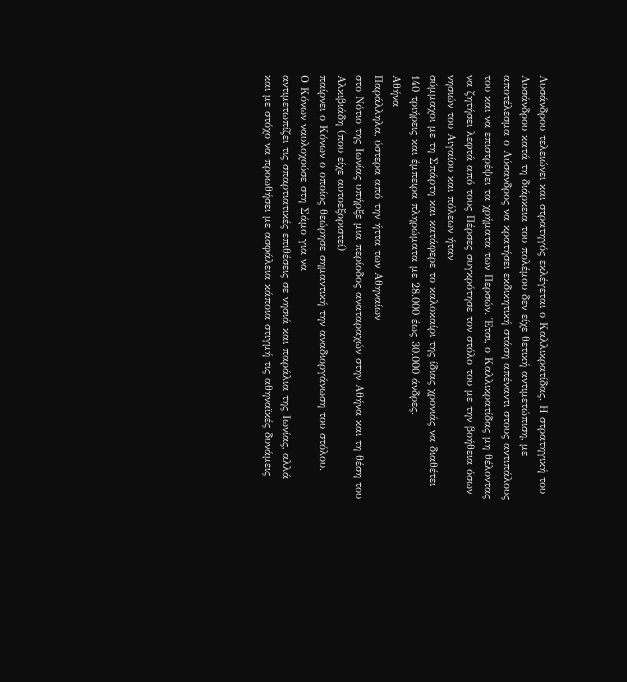Λυσάνδρου τελειώνει και στρατηγός εκλέγεται ο Καλλικρατίδας. Η στρατηγική του
Λυσάνδρου κατά τη διάρκεια του πολέμου δεν είχε θετική αντιμετώπιση, με
αποτέλεσμα ο Λύσανδρος να κρατήσει εκδικητική στάση απέναντι στους αντιπάλους
του και να επιστρέψει τα χρήματα των Περσών. Έτσι, ο Καλλικρατίδας μη θέλοντας
να ζητήσει λεφτά από τους Πέρσες συγκρότησε τον στόλο του με την βοήθεια όσων
νησιών του Αιγαίου και πόλεων ήταν
σύμμαχοι με τη Σπάρτη και κατάφερε το καλοκαίρι της ίδιας χρονιάς να διαθέτει
140 τριήρεις και έμπειρα πληρώματα με 28.000 έως 30.000 άνδρες.
Αθήνα
Παράλληλα, ύστερα από την ήττα των Αθηναίων
στο Νότιο της Ιωνίας υπήρξε μια περίοδος αναταραχών στην Αθήνα και τη θέση του Αλκιβιάδη (που είχε αυτοεξοριστεί)
παίρνει ο Κόνων ο οποίος θεώρησε σημαντική την αναδιοργάνωση του στόλου.
Ο Κόνων ναυλοχούσε στη Σάμο για να
αντιμετωπίζει τις σπαρτιατικές επιθέσεις σε νησιά και παράλια της Ιωνίας, αλλά
και με στόχο να προωθήσει με ασφάλεια κάποια στιγμή τις αθηναϊκές δυνάμεις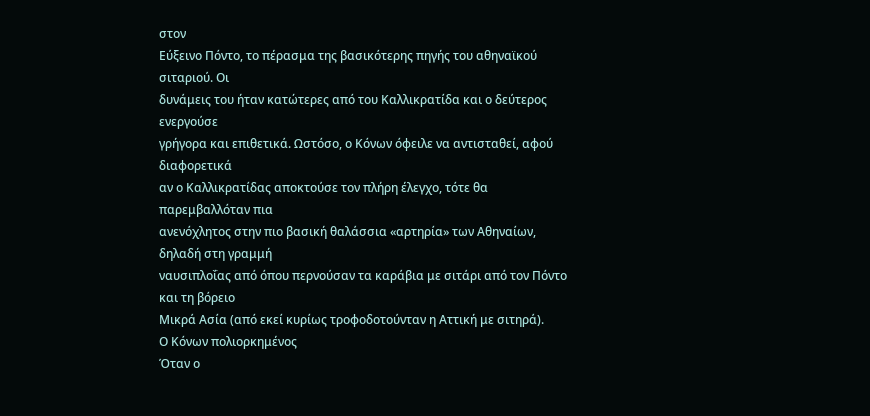στον
Εύξεινο Πόντο, το πέρασμα της βασικότερης πηγής του αθηναϊκού σιταριού. Οι
δυνάμεις του ήταν κατώτερες από του Καλλικρατίδα και ο δεύτερος ενεργούσε
γρήγορα και επιθετικά. Ωστόσο, ο Κόνων όφειλε να αντισταθεί, αφού διαφορετικά
αν ο Καλλικρατίδας αποκτούσε τον πλήρη έλεγχο, τότε θα παρεμβαλλόταν πια
ανενόχλητος στην πιο βασική θαλάσσια «αρτηρία» των Αθηναίων, δηλαδή στη γραμμή
ναυσιπλοΐας από όπου περνούσαν τα καράβια με σιτάρι από τον Πόντο και τη βόρειο
Μικρά Ασία (από εκεί κυρίως τροφοδοτούνταν η Αττική με σιτηρά).
Ο Κόνων πολιορκημένος
Όταν ο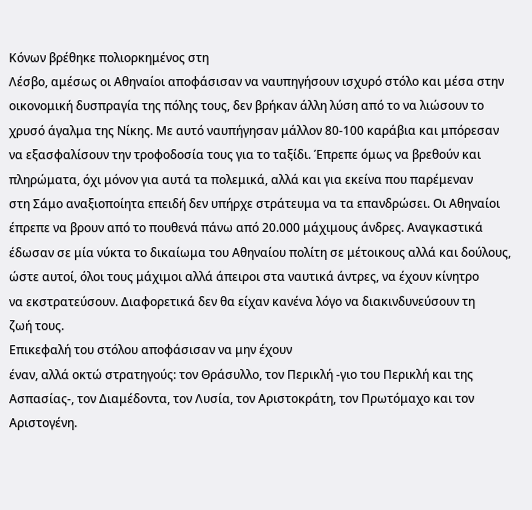Κόνων βρέθηκε πολιορκημένος στη
Λέσβο, αμέσως οι Αθηναίοι αποφάσισαν να ναυπηγήσουν ισχυρό στόλο και μέσα στην
οικονομική δυσπραγία της πόλης τους, δεν βρήκαν άλλη λύση από το να λιώσουν το
χρυσό άγαλμα της Νίκης. Με αυτό ναυπήγησαν μάλλον 80-100 καράβια και μπόρεσαν
να εξασφαλίσουν την τροφοδοσία τους για το ταξίδι. Έπρεπε όμως να βρεθούν και
πληρώματα, όχι μόνον για αυτά τα πολεμικά, αλλά και για εκείνα που παρέμεναν
στη Σάμο αναξιοποίητα επειδή δεν υπήρχε στράτευμα να τα επανδρώσει. Οι Αθηναίοι
έπρεπε να βρουν από το πουθενά πάνω από 20.000 μάχιμους άνδρες. Αναγκαστικά
έδωσαν σε μία νύκτα το δικαίωμα του Αθηναίου πολίτη σε μέτοικους αλλά και δούλους,
ώστε αυτοί, όλοι τους μάχιμοι αλλά άπειροι στα ναυτικά άντρες, να έχουν κίνητρο
να εκστρατεύσουν. Διαφορετικά δεν θα είχαν κανένα λόγο να διακινδυνεύσουν τη
ζωή τους.
Επικεφαλή του στόλου αποφάσισαν να μην έχουν
έναν, αλλά οκτώ στρατηγούς: τον Θράσυλλο, τον Περικλή -γιο του Περικλή και της
Ασπασίας-, τον Διαμέδοντα, τον Λυσία, τον Αριστοκράτη, τον Πρωτόμαχο και τον
Αριστογένη.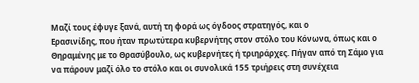Μαζί τους έφυγε ξανά, αυτή τη φορά ως όγδοος στρατηγός, και ο
Ερασινίδης, που ήταν πρωτύτερα κυβερνήτης στον στόλο του Κόνωνα, όπως και ο
Θηραμένης με το Θρασύβουλο, ως κυβερνήτες ή τριηράρχες. Πήγαν από τη Σάμο για
να πάρουν μαζί όλο το στόλο και οι συνολικά 155 τριήρεις στη συνέχεια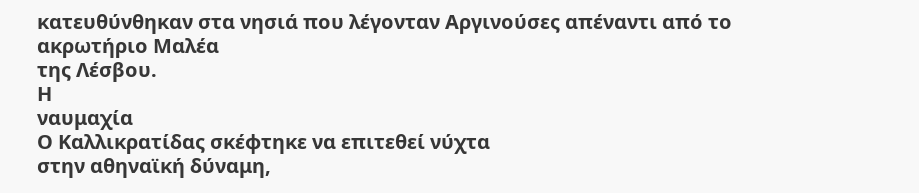κατευθύνθηκαν στα νησιά που λέγονταν Αργινούσες απέναντι από το ακρωτήριο Μαλέα
της Λέσβου.
Η
ναυμαχία
Ο Καλλικρατίδας σκέφτηκε να επιτεθεί νύχτα
στην αθηναϊκή δύναμη,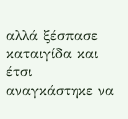αλλά ξέσπασε καταιγίδα και έτσι αναγκάστηκε να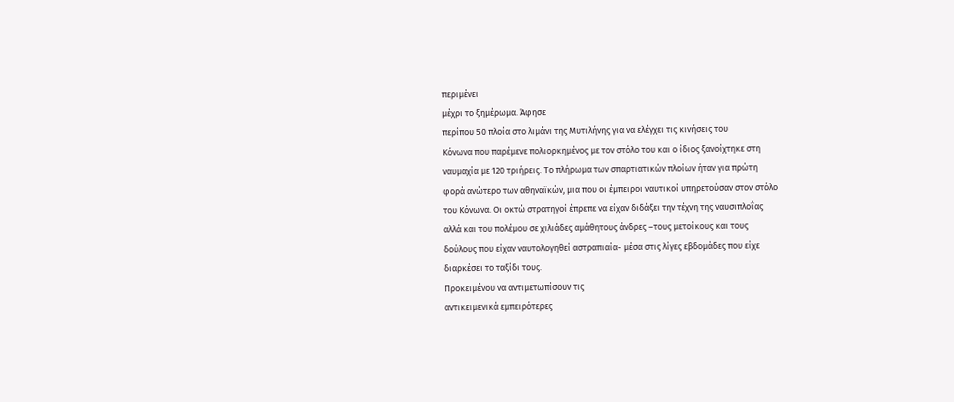περιμένει
μέχρι το ξημέρωμα. Άφησε
περίπου 50 πλοία στο λιμάνι της Μυτιλήνης για να ελέγχει τις κινήσεις του
Κόνωνα που παρέμενε πολιορκημένος με τον στόλο του και ο ίδιος ξανοίχτηκε στη
ναυμαχία με 120 τριήρεις. Το πλήρωμα των σπαρτιατικών πλοίων ήταν για πρώτη
φορά ανώτερο των αθηναϊκών, μια που οι έμπειροι ναυτικοί υπηρετούσαν στον στόλο
του Κόνωνα. Οι οκτώ στρατηγοί έπρεπε να είχαν διδάξει την τέχνη της ναυσιπλοΐας
αλλά και του πολέμου σε χιλιάδες αμάθητους άνδρες –τους μετοίκους και τους
δούλους που είχαν ναυτολογηθεί αστραπιαία- μέσα στις λίγες εβδομάδες που είχε
διαρκέσει το ταξίδι τους.
Προκειμένου να αντιμετωπίσουν τις
αντικειμενικά εμπειρότερες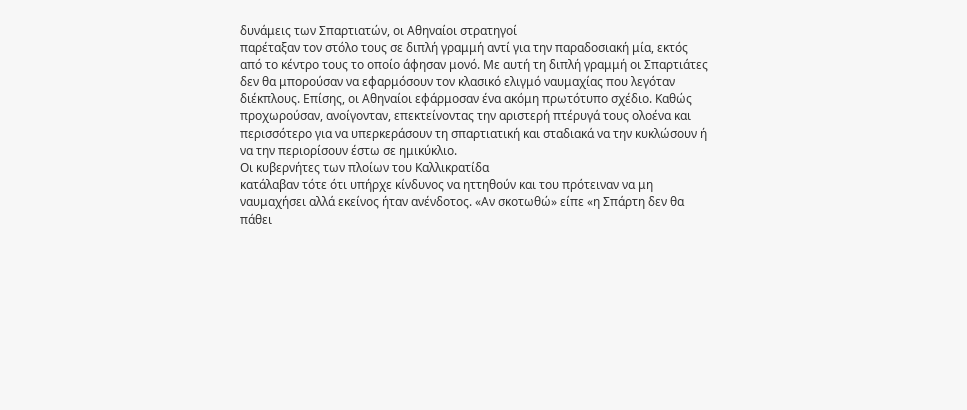δυνάμεις των Σπαρτιατών, οι Αθηναίοι στρατηγοί
παρέταξαν τον στόλο τους σε διπλή γραμμή αντί για την παραδοσιακή μία, εκτός
από το κέντρο τους το οποίο άφησαν μονό. Με αυτή τη διπλή γραμμή οι Σπαρτιάτες
δεν θα μπορούσαν να εφαρμόσουν τον κλασικό ελιγμό ναυμαχίας που λεγόταν
διέκπλους. Επίσης, οι Αθηναίοι εφάρμοσαν ένα ακόμη πρωτότυπο σχέδιο. Καθώς
προχωρούσαν, ανοίγονταν, επεκτείνοντας την αριστερή πτέρυγά τους ολοένα και
περισσότερο για να υπερκεράσουν τη σπαρτιατική και σταδιακά να την κυκλώσουν ή
να την περιορίσουν έστω σε ημικύκλιο.
Οι κυβερνήτες των πλοίων του Καλλικρατίδα
κατάλαβαν τότε ότι υπήρχε κίνδυνος να ηττηθούν και του πρότειναν να μη
ναυμαχήσει αλλά εκείνος ήταν ανένδοτος. «Αν σκοτωθώ» είπε «η Σπάρτη δεν θα
πάθει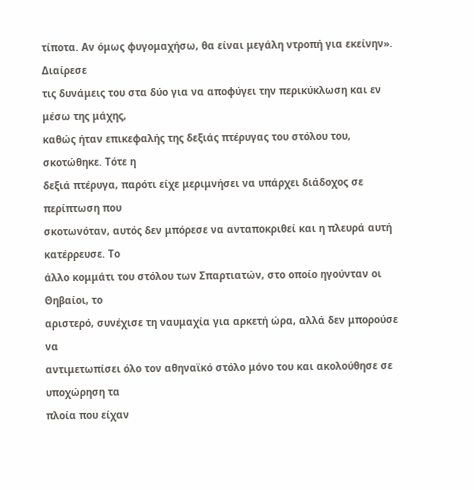τίποτα. Αν όμως φυγομαχήσω, θα είναι μεγάλη ντροπή για εκείνην». Διαίρεσε
τις δυνάμεις του στα δύο για να αποφύγει την περικύκλωση και εν μέσω της μάχης,
καθώς ήταν επικεφαλής της δεξιάς πτέρυγας του στόλου του, σκοτώθηκε. Τότε η
δεξιά πτέρυγα, παρότι είχε μεριμνήσει να υπάρχει διάδοχος σε περίπτωση που
σκοτωνόταν, αυτός δεν μπόρεσε να ανταποκριθεί και η πλευρά αυτή κατέρρευσε. Το
άλλο κομμάτι του στόλου των Σπαρτιατών, στο οποίο ηγούνταν οι Θηβαίοι, το
αριστερό, συνέχισε τη ναυμαχία για αρκετή ώρα, αλλά δεν μπορούσε να
αντιμετωπίσει όλο τον αθηναϊκό στόλο μόνο του και ακολούθησε σε υποχώρηση τα
πλοία που είχαν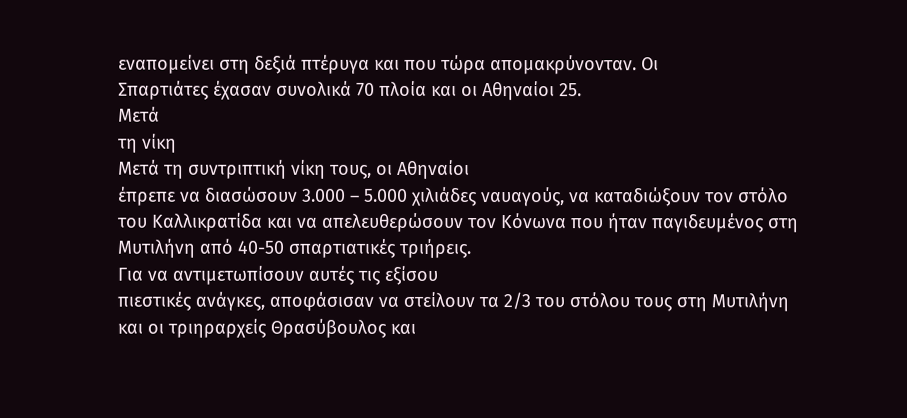εναπομείνει στη δεξιά πτέρυγα και που τώρα απομακρύνονταν. Οι
Σπαρτιάτες έχασαν συνολικά 70 πλοία και οι Αθηναίοι 25.
Μετά
τη νίκη
Μετά τη συντριπτική νίκη τους, οι Αθηναίοι
έπρεπε να διασώσουν 3.000 – 5.000 χιλιάδες ναυαγούς, να καταδιώξουν τον στόλο
του Καλλικρατίδα και να απελευθερώσουν τον Κόνωνα που ήταν παγιδευμένος στη
Μυτιλήνη από 40-50 σπαρτιατικές τριήρεις.
Για να αντιμετωπίσουν αυτές τις εξίσου
πιεστικές ανάγκες, αποφάσισαν να στείλουν τα 2/3 του στόλου τους στη Μυτιλήνη
και οι τριηραρχείς Θρασύβουλος και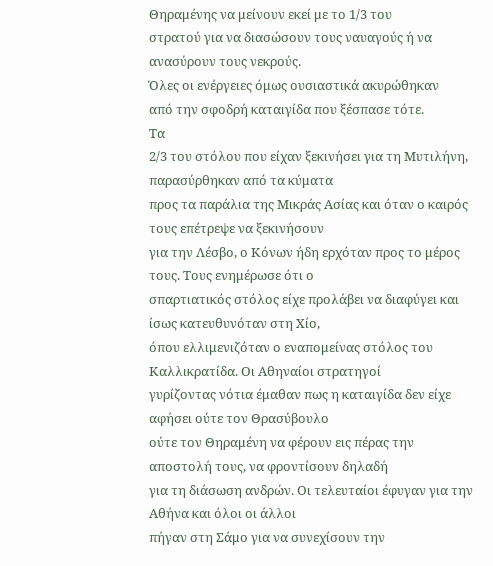Θηραμένης να μείνουν εκεί με το 1/3 του
στρατού για να διασώσουν τους ναυαγούς ή να ανασύρουν τους νεκρούς.
Όλες οι ενέργειες όμως ουσιαστικά ακυρώθηκαν
από την σφοδρή καταιγίδα που ξέσπασε τότε.
Τα
2/3 του στόλου που είχαν ξεκινήσει για τη Μυτιλήνη, παρασύρθηκαν από τα κύματα
προς τα παράλια της Μικράς Ασίας και όταν ο καιρός τους επέτρεψε να ξεκινήσουν
για την Λέσβο, ο Κόνων ήδη ερχόταν προς το μέρος τους. Τους ενημέρωσε ότι ο
σπαρτιατικός στόλος είχε προλάβει να διαφύγει και ίσως κατευθυνόταν στη Χίο,
όπου ελλιμενιζόταν ο εναπομείνας στόλος του Καλλικρατίδα. Οι Αθηναίοι στρατηγοί
γυρίζοντας νότια έμαθαν πως η καταιγίδα δεν είχε αφήσει ούτε τον Θρασύβουλο
ούτε τον Θηραμένη να φέρουν εις πέρας την αποστολή τους, να φροντίσουν δηλαδή
για τη διάσωση ανδρών. Οι τελευταίοι έφυγαν για την Αθήνα και όλοι οι άλλοι
πήγαν στη Σάμο για να συνεχίσουν την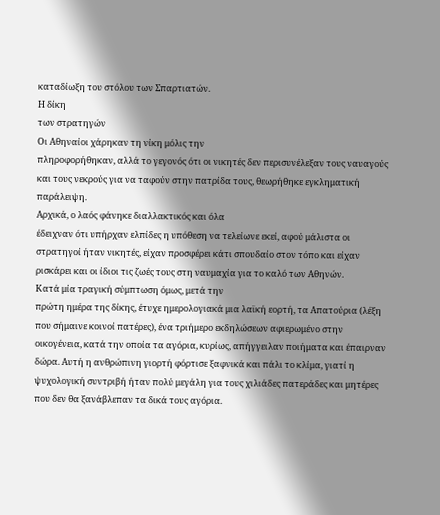καταδίωξη του στόλου των Σπαρτιατών.
Η δίκη
των στρατηγών
Οι Αθηναίοι χάρηκαν τη νίκη μόλις την
πληροφορήθηκαν, αλλά το γεγονός ότι οι νικητές δεν περισυνέλεξαν τους ναυαγούς
και τους νεκρούς για να ταφούν στην πατρίδα τους, θεωρήθηκε εγκληματική
παράλειψη.
Αρχικά, ο λαός φάνηκε διαλλακτικός και όλα
έδειχναν ότι υπήρχαν ελπίδες η υπόθεση να τελείωνε εκεί, αφού μάλιστα οι
στρατηγοί ήταν νικητές, είχαν προσφέρει κάτι σπουδαίο στον τόπο και είχαν
ρισκάρει και οι ίδιοι τις ζωές τους στη ναυμαχία για το καλό των Αθηνών.
Κατά μία τραγική σύμπτωση όμως, μετά την
πρώτη ημέρα της δίκης, έτυχε ημερολογιακά μια λαϊκή εορτή, τα Απατούρια (λέξη
που σήμαινε κοινοί πατέρες), ένα τριήμερο εκδηλώσεων αφιερωμένο στην
οικογένεια, κατά την οποία τα αγόρια, κυρίως, απήγγειλαν ποιήματα και έπαιρναν
δώρα. Αυτή η ανθρώπινη γιορτή φόρτισε ξαφνικά και πάλι το κλίμα, γιατί η
ψυχολογική συντριβή ήταν πολύ μεγάλη για τους χιλιάδες πατεράδες και μητέρες
που δεν θα ξανάβλεπαν τα δικά τους αγόρια.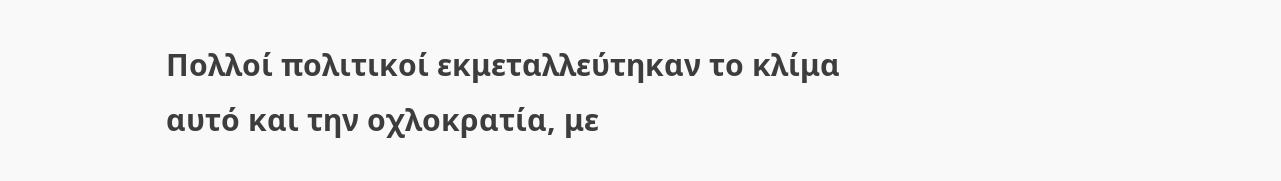Πολλοί πολιτικοί εκμεταλλεύτηκαν το κλίμα
αυτό και την οχλοκρατία, με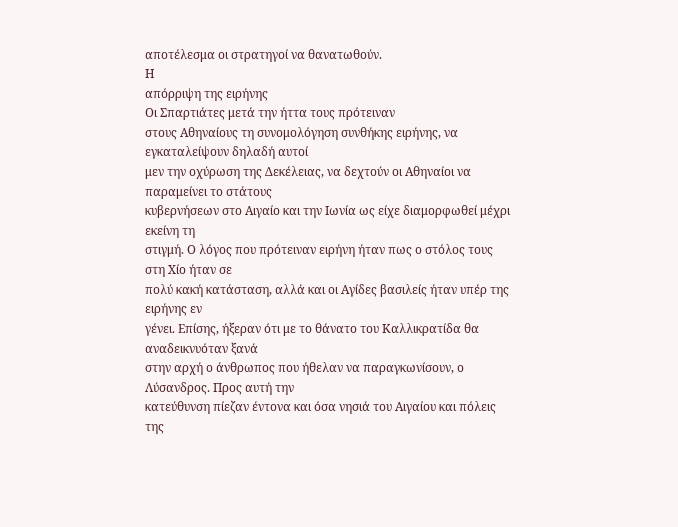αποτέλεσμα οι στρατηγοί να θανατωθούν.
Η
απόρριψη της ειρήνης
Οι Σπαρτιάτες μετά την ήττα τους πρότειναν
στους Αθηναίους τη συνομολόγηση συνθήκης ειρήνης, να εγκαταλείψουν δηλαδή αυτοί
μεν την οχύρωση της Δεκέλειας, να δεχτούν οι Αθηναίοι να παραμείνει το στάτους
κυβερνήσεων στο Αιγαίο και την Ιωνία ως είχε διαμορφωθεί μέχρι εκείνη τη
στιγμή. Ο λόγος που πρότειναν ειρήνη ήταν πως ο στόλος τους στη Χίο ήταν σε
πολύ κακή κατάσταση, αλλά και οι Αγίδες βασιλείς ήταν υπέρ της ειρήνης εν
γένει. Επίσης, ήξεραν ότι με το θάνατο του Καλλικρατίδα θα αναδεικνυόταν ξανά
στην αρχή ο άνθρωπος που ήθελαν να παραγκωνίσουν, ο Λύσανδρος. Προς αυτή την
κατεύθυνση πίεζαν έντονα και όσα νησιά του Αιγαίου και πόλεις της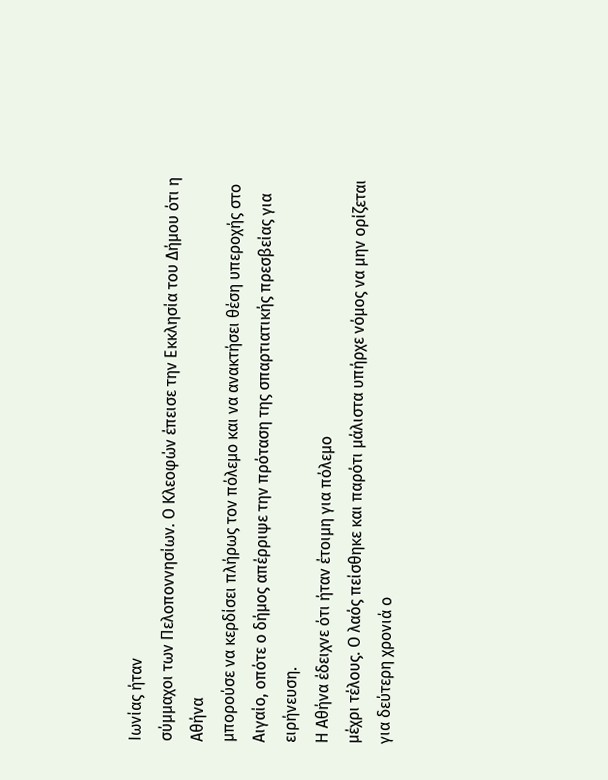Ιωνίας ήταν
σύμμαχοι των Πελοποννησίων. Ο Κλεοφών έπεισε την Εκκλησία του Δήμου ότι η Αθήνα
μπορούσε να κερδίσει πλήρως τον πόλεμο και να ανακτήσει θέση υπεροχής στο
Αιγαίο, οπότε ο δήμος απέρριψε την πρόταση της σπαρτιατικής πρεσβείας για
ειρήνευση.
Η Αθήνα έδειχνε ότι ήταν έτοιμη για πόλεμο
μέχρι τέλους. Ο λαός πείσθηκε και παρότι μάλιστα υπήρχε νόμος να μην ορίζεται
για δεύτερη χρονιά ο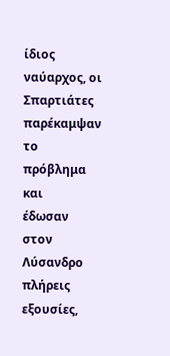ίδιος ναύαρχος, οι Σπαρτιάτες παρέκαμψαν το πρόβλημα και
έδωσαν στον Λύσανδρο πλήρεις εξουσίες,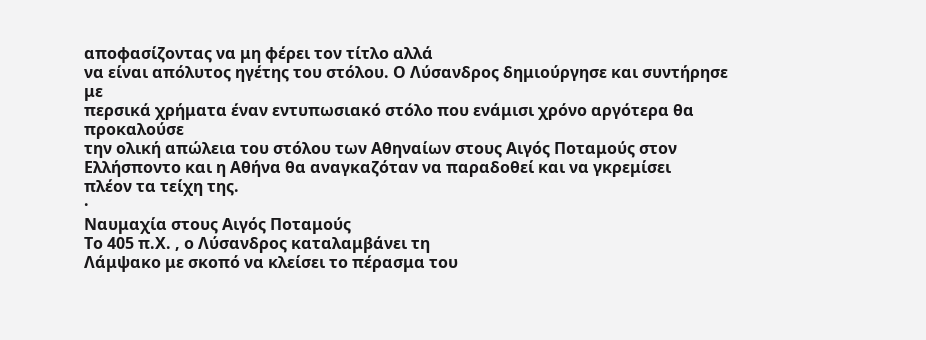αποφασίζοντας να μη φέρει τον τίτλο αλλά
να είναι απόλυτος ηγέτης του στόλου. Ο Λύσανδρος δημιούργησε και συντήρησε με
περσικά χρήματα έναν εντυπωσιακό στόλο που ενάμισι χρόνο αργότερα θα προκαλούσε
την ολική απώλεια του στόλου των Αθηναίων στους Αιγός Ποταμούς στον Ελλήσποντο και η Αθήνα θα αναγκαζόταν να παραδοθεί και να γκρεμίσει
πλέον τα τείχη της.
·
Ναυμαχία στους Αιγός Ποταμούς
Το 405 π.Χ. , ο Λύσανδρος καταλαμβάνει τη
Λάμψακο με σκοπό να κλείσει το πέρασμα του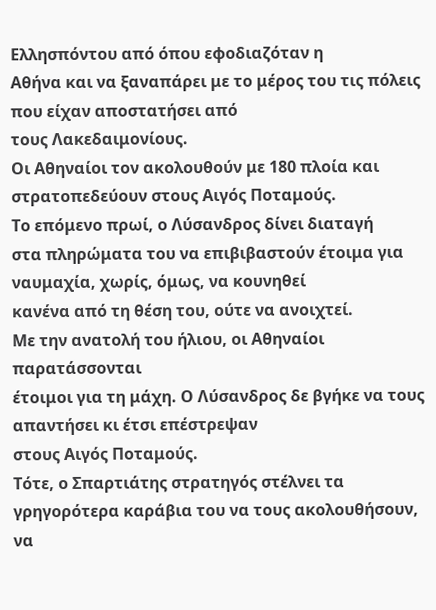Ελλησπόντου από όπου εφοδιαζόταν η
Αθήνα και να ξαναπάρει με το μέρος του τις πόλεις που είχαν αποστατήσει από
τους Λακεδαιμονίους.
Οι Αθηναίοι τον ακολουθούν με 180 πλοία και
στρατοπεδεύουν στους Αιγός Ποταμούς.
Το επόμενο πρωί, ο Λύσανδρος δίνει διαταγή
στα πληρώματα του να επιβιβαστούν έτοιμα για ναυμαχία, χωρίς, όμως, να κουνηθεί
κανένα από τη θέση του, ούτε να ανοιχτεί.
Με την ανατολή του ήλιου, οι Αθηναίοι παρατάσσονται
έτοιμοι για τη μάχη. Ο Λύσανδρος δε βγήκε να τους απαντήσει κι έτσι επέστρεψαν
στους Αιγός Ποταμούς.
Τότε, ο Σπαρτιάτης στρατηγός στέλνει τα
γρηγορότερα καράβια του να τους ακολουθήσουν, να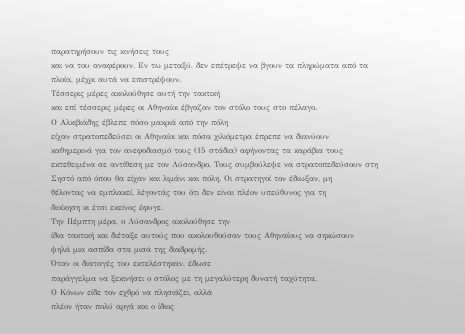παρατηρήσουν τις κινήσεις τους
και να του αναφέρουν. Εν τω μεταξύ, δεν επέτρεψε να βγουν τα πληρώματα από τα
πλοία, μέχρι αυτά να επιστρέψουν.
Τέσσερις μέρες ακολούθησε αυτή την τακτική
και επί τέσσερις μέρες οι Αθηναίοι έβγαζαν τον στόλο τους στο πέλαγο.
Ο Αλκιβιάδης έβλεπε πόσο μακριά από την πόλη
είχαν στρατοπεδεύσει οι Αθηναίοι και πόσα χιλιόμετρα έπρεπε να διανύουν
καθημερινά για τον ανεφοδιασμό τους (15 στάδια) αφήνοντας τα καράβια τους
εκτεθειμένα σε αντίθεση με τον Λύσανδρο. Τους συμβούλεψε να στρατοπεδεύσουν στη
Σηστό από όπου θα είχαν και λιμάνι και πόλη. Οι στρατηγοί τον έδιωξαν, μη
θέλοντας να εμπλακεί, λέγοντάς του ότι δεν είναι πλέον υπεύθυνος για τη
διοίκηση κι έτσι εκείνος έφυγε.
Την Πέμπτη μέρα, ο Λύσανδρος ακολούθησε την
ίδια τακτική και διέταξε αυτούς που ακολουθούσαν τους Αθηναίους να σηκώσουν
ψηλά μια ασπίδα στα μισά της διαδρομής.
Όταν οι διαταγές του εκτελέστηκαν, έδωσε
παράγγελμα να ξεκινήσει ο στόλος με τη μεγαλύτερη δυνατή ταχύτητα.
Ο Κόνων είδε τον εχθρό να πλησιάζει, αλλά
πλέον ήταν πολύ αργά και ο ίδιος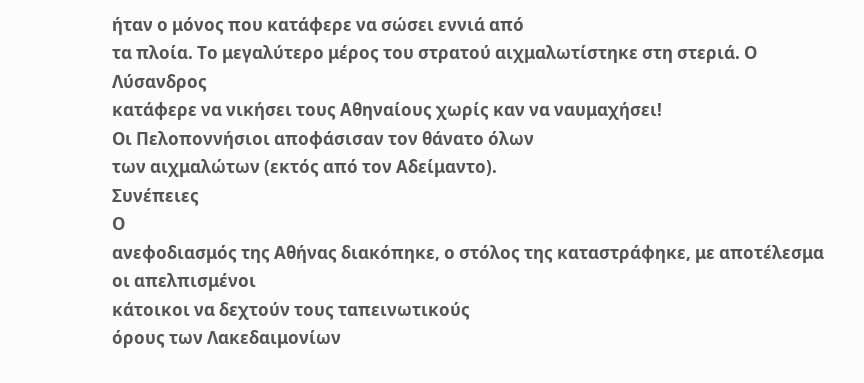ήταν ο μόνος που κατάφερε να σώσει εννιά από
τα πλοία. Το μεγαλύτερο μέρος του στρατού αιχμαλωτίστηκε στη στεριά. Ο Λύσανδρος
κατάφερε να νικήσει τους Αθηναίους χωρίς καν να ναυμαχήσει!
Οι Πελοποννήσιοι αποφάσισαν τον θάνατο όλων
των αιχμαλώτων (εκτός από τον Αδείμαντο).
Συνέπειες
Ο
ανεφοδιασμός της Αθήνας διακόπηκε, ο στόλος της καταστράφηκε, με αποτέλεσμα οι απελπισμένοι
κάτοικοι να δεχτούν τους ταπεινωτικούς
όρους των Λακεδαιμονίων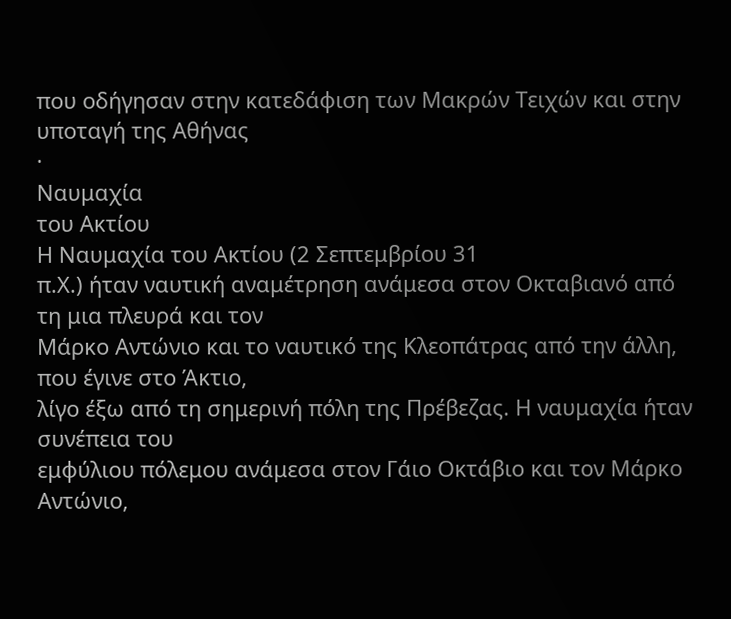που οδήγησαν στην κατεδάφιση των Μακρών Τειχών και στην
υποταγή της Αθήνας
·
Ναυμαχία
του Ακτίου
Η Ναυμαχία του Ακτίου (2 Σεπτεμβρίου 31
π.Χ.) ήταν ναυτική αναμέτρηση ανάμεσα στον Οκταβιανό από τη μια πλευρά και τον
Μάρκο Αντώνιο και το ναυτικό της Κλεοπάτρας από την άλλη, που έγινε στο Άκτιο,
λίγο έξω από τη σημερινή πόλη της Πρέβεζας. Η ναυμαχία ήταν συνέπεια του
εμφύλιου πόλεμου ανάμεσα στον Γάιο Οκτάβιο και τον Μάρκο Αντώνιο,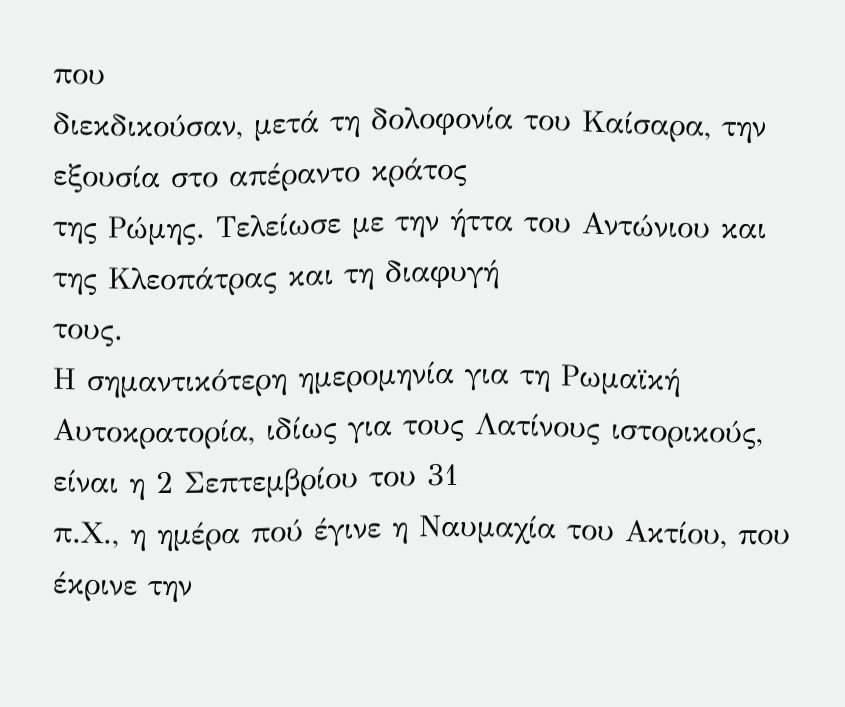που
διεκδικούσαν, μετά τη δολοφονία του Καίσαρα, την εξουσία στο απέραντο κράτος
της Ρώμης. Τελείωσε με την ήττα του Αντώνιου και της Κλεοπάτρας και τη διαφυγή
τους.
Η σημαντικότερη ημερομηνία για τη Ρωμαϊκή
Αυτοκρατορία, ιδίως για τους Λατίνους ιστορικούς, είναι η 2 Σεπτεμβρίου του 31
π.Χ., η ημέρα πού έγινε η Ναυμαχία του Ακτίου, που έκρινε την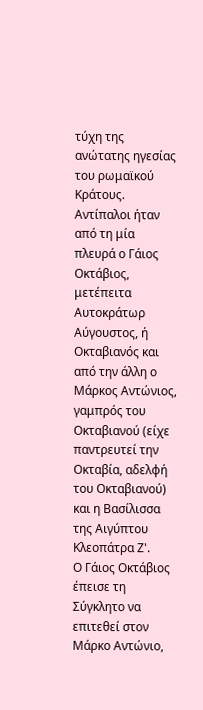τύχη της ανώτατης ηγεσίας του ρωμαϊκού Κράτους.
Αντίπαλοι ήταν από τη μία πλευρά ο Γάιος
Οκτάβιος, μετέπειτα Αυτοκράτωρ Αύγουστος, ή Οκταβιανός και από την άλλη ο
Μάρκος Αντώνιος, γαμπρός του Οκταβιανού (είχε παντρευτεί την Οκταβία, αδελφή
του Οκταβιανού) και η Βασίλισσα της Αιγύπτου Κλεοπάτρα Ζ'.
Ο Γάιος Οκτάβιος έπεισε τη Σύγκλητο να
επιτεθεί στον Μάρκo Αντώνιο,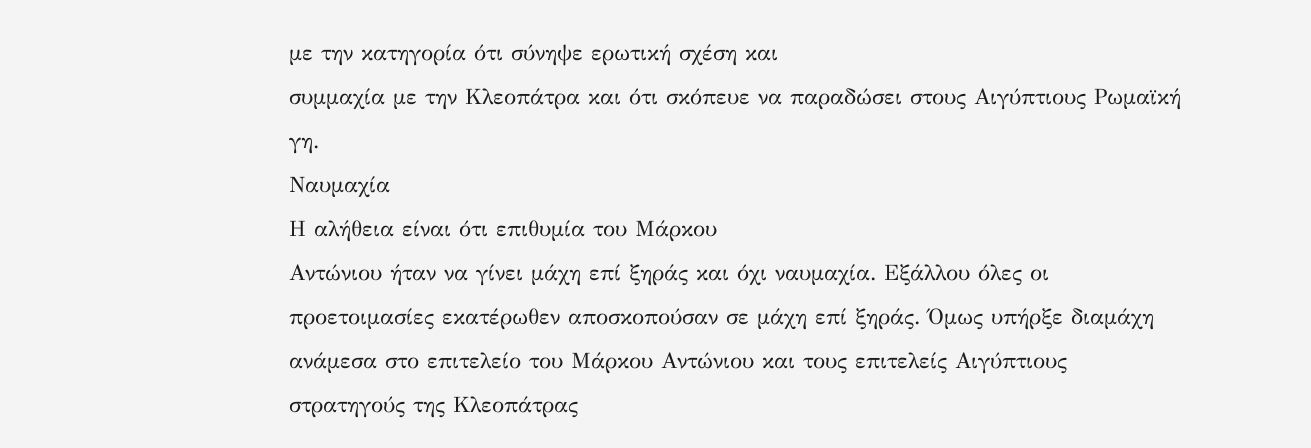με την κατηγορία ότι σύνηψε ερωτική σχέση και
συμμαχία με την Κλεοπάτρα και ότι σκόπευε να παραδώσει στους Αιγύπτιους Ρωμαϊκή
γη.
Ναυμαχία
Η αλήθεια είναι ότι επιθυμία του Μάρκου
Αντώνιου ήταν να γίνει μάχη επί ξηράς και όχι ναυμαχία. Εξάλλου όλες οι
προετοιμασίες εκατέρωθεν αποσκοπούσαν σε μάχη επί ξηράς. Όμως υπήρξε διαμάχη
ανάμεσα στο επιτελείο του Μάρκου Αντώνιου και τους επιτελείς Αιγύπτιους
στρατηγούς της Κλεοπάτρας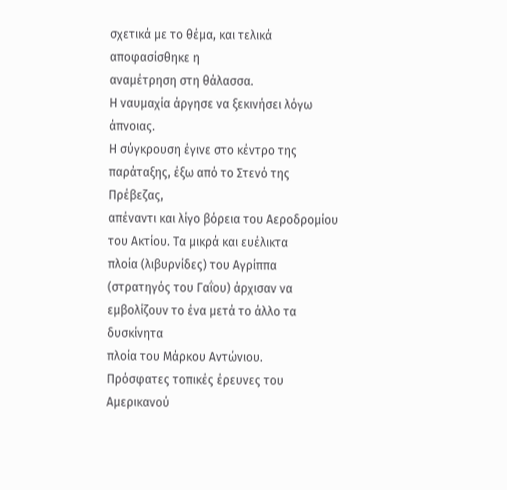σχετικά με το θέμα, και τελικά αποφασίσθηκε η
αναμέτρηση στη θάλασσα.
Η ναυμαχία άργησε να ξεκινήσει λόγω άπνοιας.
Η σύγκρουση έγινε στο κέντρο της παράταξης, έξω από το Στενό της Πρέβεζας,
απέναντι και λίγο βόρεια του Αεροδρομίου του Ακτίου. Τα μικρά και ευέλικτα
πλοία (λιβυρνίδες) του Αγρίππα
(στρατηγός του Γαΐου) άρχισαν να εμβολίζουν το ένα μετά το άλλο τα δυσκίνητα
πλοία του Μάρκου Αντώνιου.
Πρόσφατες τοπικές έρευνες του Αμερικανού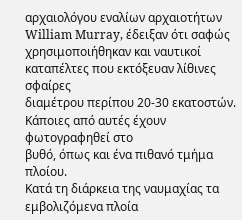αρχαιολόγου εναλίων αρχαιοτήτων William Murray, έδειξαν ότι σαφώς
χρησιμοποιήθηκαν και ναυτικοί καταπέλτες που εκτόξευαν λίθινες σφαίρες
διαμέτρου περίπου 20-30 εκατοστών. Κάποιες από αυτές έχουν φωτογραφηθεί στο
βυθό, όπως και ένα πιθανό τμήμα πλοίου.
Κατά τη διάρκεια της ναυμαχίας τα
εμβολιζόμενα πλοία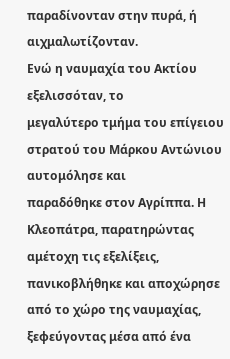παραδίνονταν στην πυρά, ή αιχμαλωτίζονταν.
Ενώ η ναυμαχία του Ακτίου εξελισσόταν, το
μεγαλύτερο τμήμα του επίγειου στρατού του Μάρκου Αντώνιου αυτομόλησε και
παραδόθηκε στον Αγρίππα. Η Κλεοπάτρα, παρατηρώντας αμέτοχη τις εξελίξεις,
πανικοβλήθηκε και αποχώρησε από το χώρο της ναυμαχίας, ξεφεύγοντας μέσα από ένα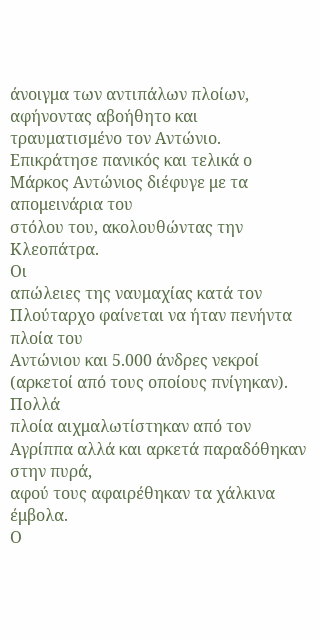άνοιγμα των αντιπάλων πλοίων, αφήνοντας αβοήθητο και τραυματισμένο τον Αντώνιο.
Επικράτησε πανικός και τελικά ο Μάρκος Αντώνιος διέφυγε με τα απομεινάρια του
στόλου του, ακολουθώντας την Κλεοπάτρα.
Οι
απώλειες της ναυμαχίας κατά τον Πλούταρχο φαίνεται να ήταν πενήντα πλοία του
Αντώνιου και 5.000 άνδρες νεκροί (αρκετοί από τους οποίους πνίγηκαν). Πολλά
πλοία αιχμαλωτίστηκαν από τον Αγρίππα αλλά και αρκετά παραδόθηκαν στην πυρά,
αφού τους αφαιρέθηκαν τα χάλκινα έμβολα.
Ο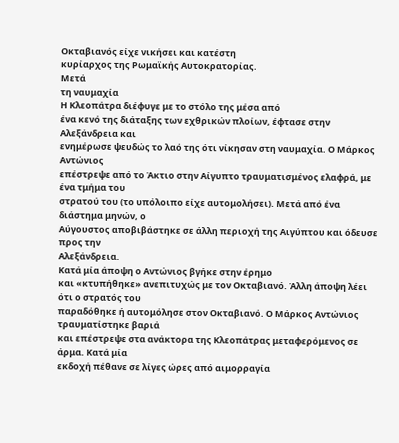Οκταβιανός είχε νικήσει και κατέστη
κυρίαρχος της Ρωμαϊκής Αυτοκρατορίας.
Μετά
τη ναυμαχία
Η Κλεοπάτρα διέφυγε με το στόλο της μέσα από
ένα κενό της διάταξης των εχθρικών πλοίων, έφτασε στην Αλεξάνδρεια και
ενημέρωσε ψευδώς το λαό της ότι νίκησαν στη ναυμαχία. Ο Μάρκος Αντώνιος
επέστρεψε από το Άκτιο στην Αίγυπτο τραυματισμένος ελαφρά, με ένα τμήμα του
στρατού του (το υπόλοιπο είχε αυτομολήσει). Μετά από ένα διάστημα μηνών, ο
Αύγουστος αποβιβάστηκε σε άλλη περιοχή της Αιγύπτου και όδευσε προς την
Αλεξάνδρεια.
Κατά μία άποψη ο Αντώνιος βγήκε στην έρημο
και «κτυπήθηκε» ανεπιτυχώς με τον Οκταβιανό. Άλλη άποψη λέει ότι ο στρατός του
παραδόθηκε ή αυτομόλησε στον Οκταβιανό. Ο Μάρκος Αντώνιος τραυματίστηκε βαριά
και επέστρεψε στα ανάκτορα της Κλεοπάτρας μεταφερόμενος σε άρμα. Κατά μία
εκδοχή πέθανε σε λίγες ώρες από αιμορραγία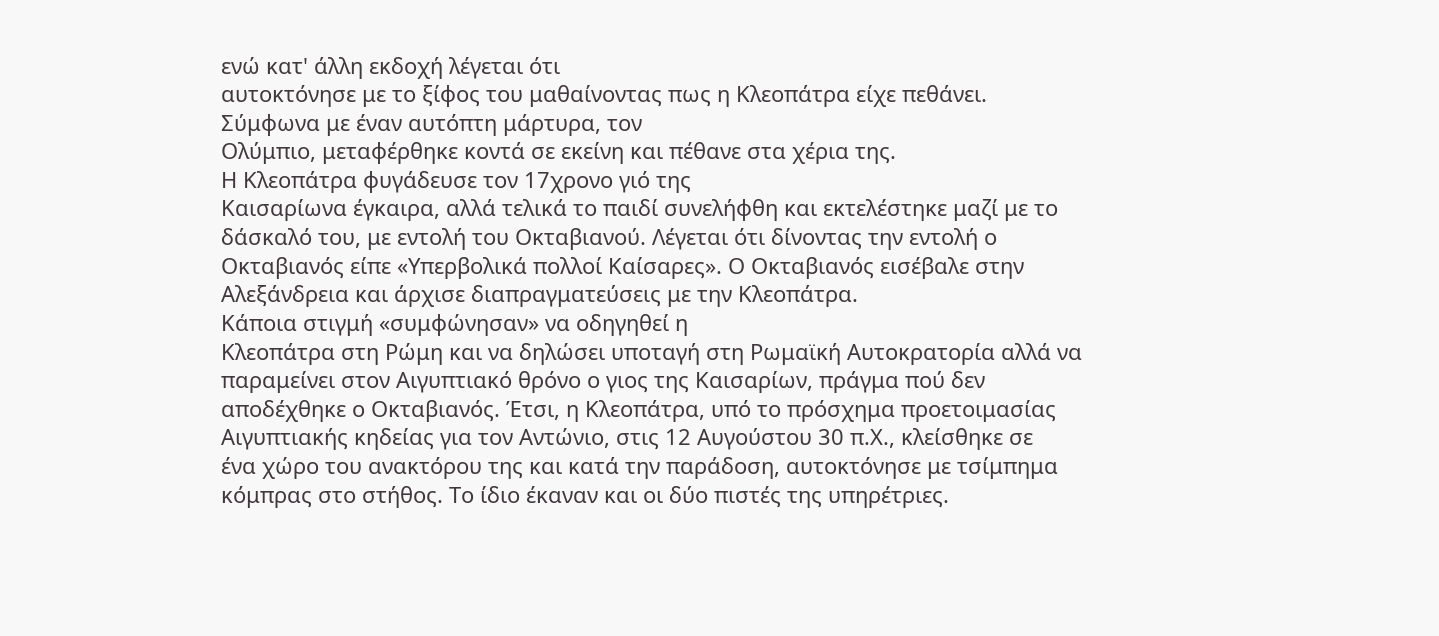ενώ κατ' άλλη εκδοχή λέγεται ότι
αυτοκτόνησε με το ξίφος του μαθαίνοντας πως η Κλεοπάτρα είχε πεθάνει.
Σύμφωνα με έναν αυτόπτη μάρτυρα, τον
Ολύμπιο, μεταφέρθηκε κοντά σε εκείνη και πέθανε στα χέρια της.
Η Κλεοπάτρα φυγάδευσε τον 17χρονο γιό της
Καισαρίωνα έγκαιρα, αλλά τελικά το παιδί συνελήφθη και εκτελέστηκε μαζί με το
δάσκαλό του, με εντολή του Οκταβιανού. Λέγεται ότι δίνοντας την εντολή ο
Οκταβιανός είπε «Υπερβολικά πολλοί Καίσαρες». Ο Οκταβιανός εισέβαλε στην
Αλεξάνδρεια και άρχισε διαπραγματεύσεις με την Κλεοπάτρα.
Κάποια στιγμή «συμφώνησαν» να οδηγηθεί η
Κλεοπάτρα στη Ρώμη και να δηλώσει υποταγή στη Ρωμαϊκή Αυτοκρατορία αλλά να
παραμείνει στον Αιγυπτιακό θρόνο ο γιος της Καισαρίων, πράγμα πού δεν
αποδέχθηκε ο Οκταβιανός. Έτσι, η Κλεοπάτρα, υπό το πρόσχημα προετοιμασίας
Αιγυπτιακής κηδείας για τον Αντώνιο, στις 12 Αυγούστου 30 π.Χ., κλείσθηκε σε
ένα χώρο του ανακτόρου της και κατά την παράδοση, αυτοκτόνησε με τσίμπημα
κόμπρας στο στήθος. Το ίδιο έκαναν και οι δύο πιστές της υπηρέτριες.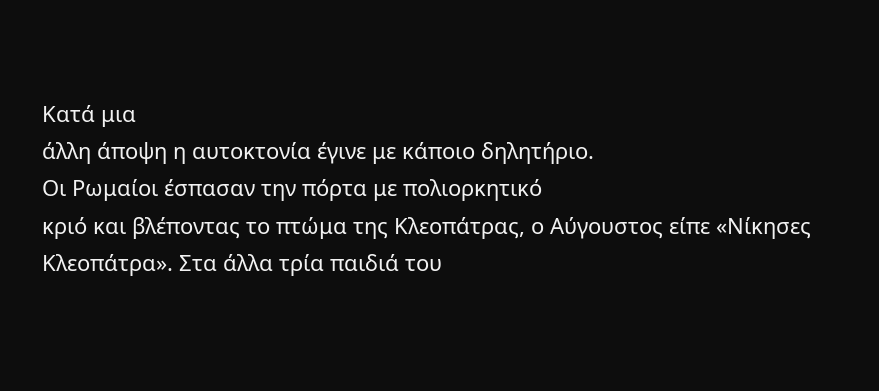Κατά μια
άλλη άποψη η αυτοκτονία έγινε με κάποιο δηλητήριο.
Οι Ρωμαίοι έσπασαν την πόρτα με πολιορκητικό
κριό και βλέποντας το πτώμα της Κλεοπάτρας, ο Αύγουστος είπε «Νίκησες
Κλεοπάτρα». Στα άλλα τρία παιδιά του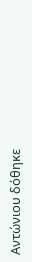Αντώνιου δόθηκε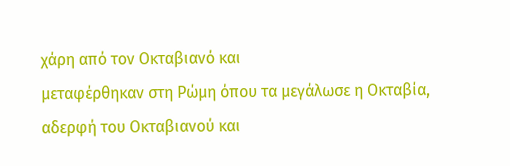χάρη από τον Οκταβιανό και
μεταφέρθηκαν στη Ρώμη όπου τα μεγάλωσε η Οκταβία, αδερφή του Οκταβιανού και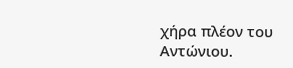χήρα πλέον του Αντώνιου.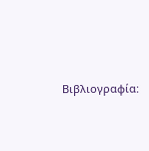Βιβλιογραφία: